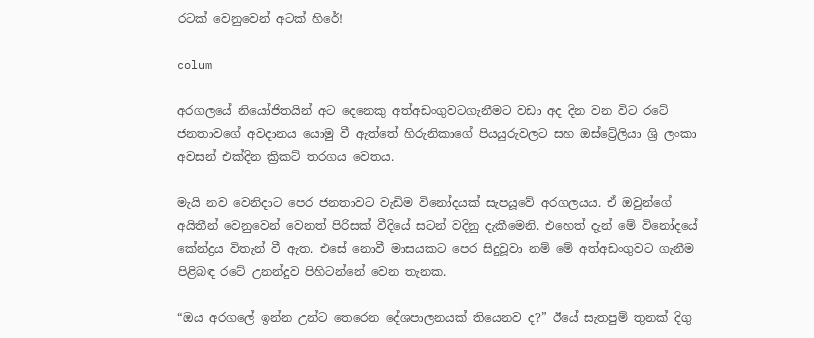රටක් වෙනුවෙන් අටක් හිරේ!

colum

අරගලයේ නියෝජිතයින් අට දෙනෙකු අත්අඩංගුවටගැනීමට වඩා අද දින වන විට රටේ ජනතාවගේ අවදානය යොමු වී ඇත්තේ හිරුනිකාගේ පියයුරුවලට සහ ඔස්ට්‍රේලියා ශ්‍රි ලංකා අවසන් එක්දින ක්‍රිකට් තරගය වෙතය.

මැයි නව වෙනිදාට පෙර ජනතාවට වැඩිම විනෝදයක් සැපයූවේ අරගලයය. ඒ ඔවුන්ගේ අයිතීන් වෙනුවෙන් වෙනත් පිරිසක් වීදියේ සටන් වදිනු දැකීමෙනි. එහෙත් දැන් මේ විනෝදයේ කේන්ද්‍රය විතැන් වී ඇත. එසේ නොවී මාසයකට පෙර සිදුවූවා නම් මේ අත්අඩංගුවට ගැනීම පිළිබඳ රටේ උනන්දුව පිහිටන්නේ වෙන තැනක.

“ඔය අරගලේ ඉන්න උන්ට තෙරෙන දේශපාලනයක් තියෙනව ද?” ඊයේ සැතපුම් තුනක් දිගු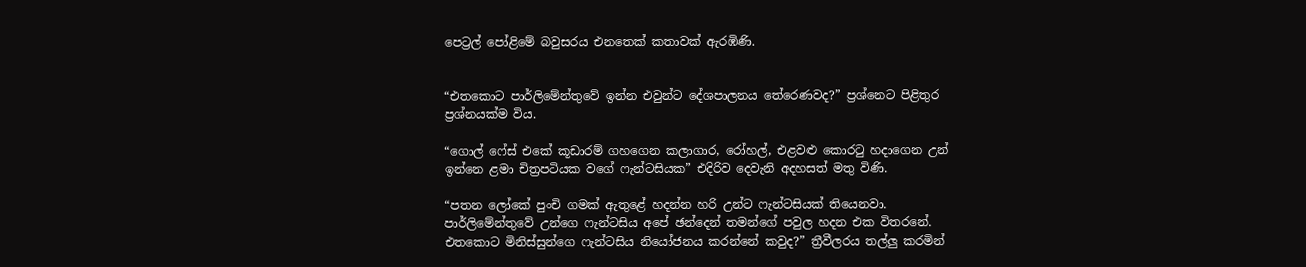පෙට්‍රල් පෝළිමේ බවුසරය එනතෙක් කතාවක් ඇරඹිණි.


“එතකොට පාර්ලිමේන්තුවේ ඉන්න එවුන්ට දේශපාලනය තේරෙණවද?” ප්‍රශ්නෙට පිළිතුර ප්‍රශ්නයක්ම විය.

“ගොල් ෆේස් එකේ කූඩාරම් ගහගෙන කලාගාර, රෝහල්, එළවළු කොරටු හදාගෙන උන් ඉන්නෙ ළමා චිත්‍රපටියක වගේ ෆැන්ටසියක” එදිරිව දෙවැනි අදහසත් මතු විණි.

“පතන ලෝකේ පුංචි ගමක් ඇතුළේ හදන්න හරි උන්ට ෆැන්ටසියක් තියෙනවා. පාර්ලිමේන්තුවේ උන්ගෙ ෆැන්ටසිය අපේ ඡන්දෙන් තමන්ගේ පවුල හදන එක විතරනේ. එතකොට මිනිස්සුන්ගෙ ෆැන්ටසිය නියෝජනය කරන්නේ කවුද?” ත්‍රීවීලරය තල්ලු කරමින්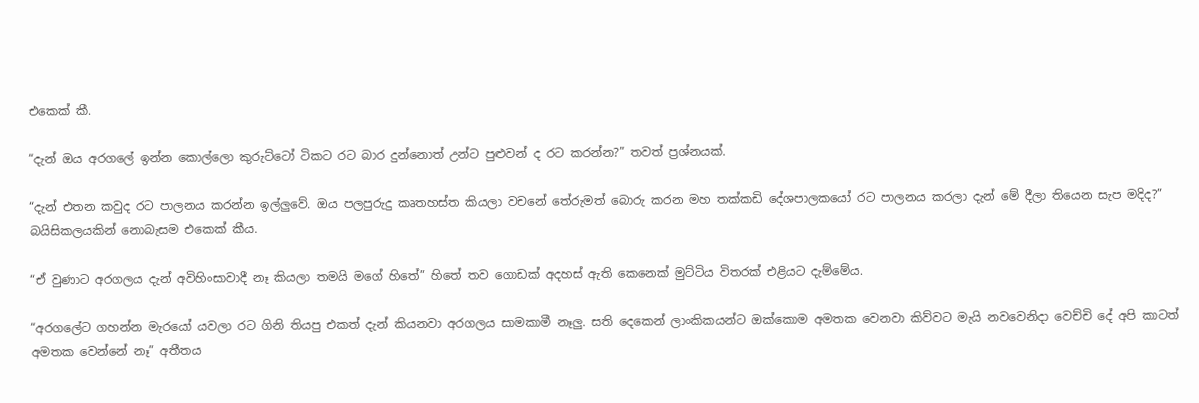එකෙක් කී.

“දැන් ඔය අරගලේ ඉන්න කොල්ලො කුරුට්ටෝ ටිකට රට බාර දුන්නොත් උන්ට පුළුවන් ද රට කරන්න?” තවත් ප්‍රශ්නයක්.

“දැන් එතන කවුද රට පාලනය කරන්න ඉල්ලුවේ. ඔය පලපුරුදු කෘතහස්ත කියලා වචනේ තේරුමත් බොරු කරන මහ තක්කඩි දේශපාලකයෝ රට පාලනය කරලා දැන් මේ දීලා තියෙන සැප මදිද?” බයිසිකලයකින් නොබැසම එකෙක් කීය.

“ඒ වුණාට අරගලය දැන් අවිහිංසාවාදී නෑ කියලා තමයි මගේ හිතේ” හිතේ තව ගොඩක් අදහස් ඇති කෙනෙක් මුට්ටිය විතරක් එළියට දැම්මේය.

“අරගලේට ගහන්න මැරයෝ යවලා රට ගිනි තියපු එකත් දැන් කියනවා අරගලය සාමකාමී නෑලු. සති දෙකෙන් ලාංකිකයන්ට ඔක්කොම අමතක වෙනවා කිව්වට මැයි නවවෙනිදා වෙච්චි දේ අපි කාටත් අමතක වෙන්නේ නෑ” අතීතය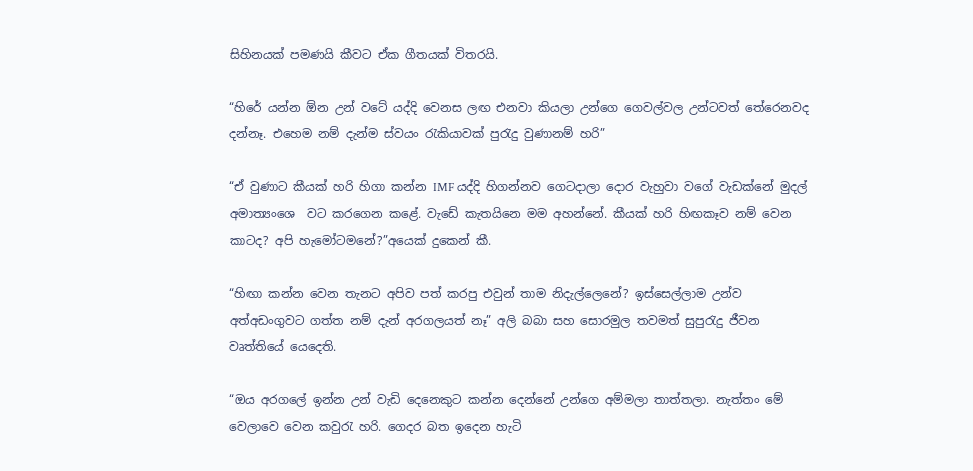සිහිනයක් පමණයි කීවට ඒක ගීතයක් විතරයි.

“හිරේ යන්න ඕන උන් වටේ යද්දි වෙනස ලඟ එනවා කියලා උන්ගෙ ගෙවල්වල උන්ටවත් තේරෙනවද දන්නෑ. එහෙම නම් දැන්ම ස්වයං රැකියාවක් පුරැදු වුණානම් හරි”

“ඒ වුණාට කීයක් හරි හිගා කන්න IMF යද්දි හිගන්නව ගෙටදාලා දොර වැහුවා වගේ වැඩක්නේ මුදල් අමාත්‍යංශෙ  වට කරගෙන කළේ. වැඩේ කැතයිනෙ මම අහන්නේ. කීයක් හරි හිඟකෑව නම් වෙන කාටද? අපි හැමෝටමනේ?”අයෙක් දුකෙන් කී.

“හිඟා කන්න වෙන තැනට අපිව පත් කරපු එවුන් තාම නිදැල්ලෙනේ? ඉස්සෙල්ලාම උන්ව අත්අඩංගුවට ගත්ත නම් දැන් අරගලයත් නෑ” අලි බබා සහ සොරමුල තවමත් සුපුරැදු ජීවන වෘත්තියේ යෙදෙති.

“ඔය අරගලේ ඉන්න උන් වැඩි දෙනෙකුට කන්න දෙන්නේ උන්ගෙ අම්මලා තාත්තලා. නැත්තං මේ වෙලාවෙ වෙන කවුරැ හරි. ගෙදර බත ඉදෙන හැටි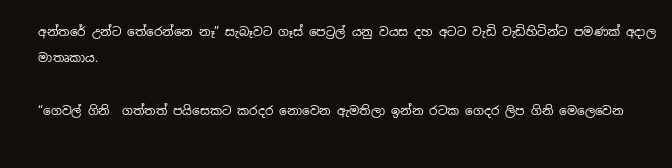අන්තරේ උන්ට තේරෙන්නෙ නෑ” සැබෑවට ගෑස් පෙට්‍රල් යනු වයස දහ අටට වැඩි වැඩිහිටින්ට පමණක් අදාල මාතෘකාය.

“ගෙවල් ගිනි  ගත්තත් පයිසෙකට කරදර නොවෙන ඇමතිලා ඉන්න රටක ගෙදර ලිප ගිනි මෙලෙවෙන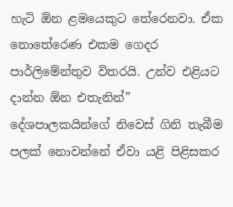හැටි ඕන ළමයෙකුට තේරෙනවා. ඒක නොතේරෙණ එකම ගෙදර පාර්ලිමේන්තුව විතරයි. උන්ව එළියට දාන්න ඕන එතැනින්” දේශපාලකයින්ගේ නිවෙස් ගිනි තැබීම පලක් නොවන්නේ ඒවා යළි පිළිසකර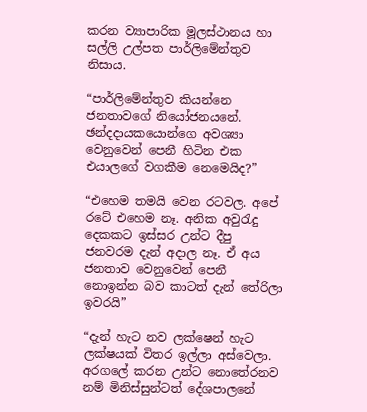කරන ව්‍යාපාරික මූලස්ථානය හා සල්ලි උල්පත පාර්ලිමේන්තුව නිසාය.

“පාර්ලිමේන්තුව කියන්නෙ ජනතාවගේ නියෝජනයනේ. ඡන්දදායකයොන්ගෙ අවශ්‍යා වෙනුවෙන් පෙනී හිටින එක එයාලගේ වගකීම නෙමෙයිද?”

“එහෙම තමයි වෙන රටවල. අපේ රටේ එහෙම නෑ. අනික අවුරැදු දෙකකට ඉස්සර උන්ට දීපු ජනවරම දැන් අදාල නෑ. ඒ අය ජනතාව වෙනුවෙන් පෙනී නොඉන්න බව කාටත් දැන් තේරිලා ඉවරයි”

“දැන් හැට නව ලක්ෂෙන් හැට ලක්ෂයක් විතර ඉල්ලා අස්වෙලා. අරගලේ කරන උන්ට නොතේරනව නම් මිනිස්සුන්ටත් දේශපාලනේ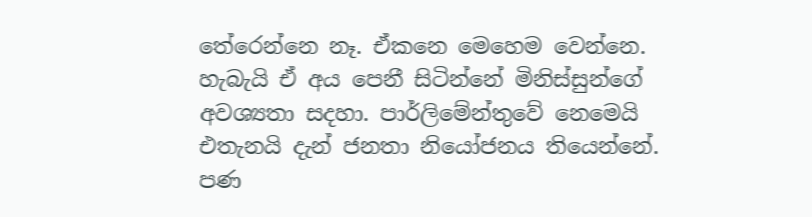තේරෙන්නෙ නෑ. ඒකනෙ මෙහෙම වෙන්නෙ. හැබැයි ඒ අය පෙනී සිටින්නේ මිනිස්සුන්ගේ අවශ්‍යතා සදහා. පාර්ලිමේන්තුවේ නෙමෙයි එතැනයි දැන් ජනතා නියෝජනය තියෙන්නේ. පණ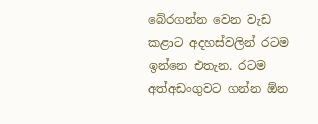බේරගන්න වෙන වැඩ කළාට අදහස්වලින් රටම ඉන්නෙ එතැන. රටම අත්අඩංගුවට ගන්න ඕන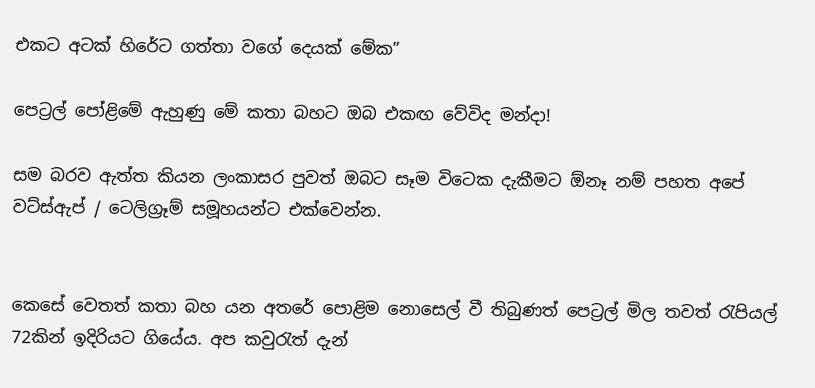එකට අටක් හිරේට ගත්තා වගේ දෙයක් මේක”

පෙට්‍රල් පෝළිමේ ඇහුණු මේ කතා බහට ඔබ එකඟ වේවිද මන්දා!

සම බරව ඇත්ත කියන ලංකාසර පුවත් ඔබට සෑම විටෙක දැකීමට ඕනෑ නම් පහත අපේ වට්ස්ඇප් / ටෙලිග්‍රෑම් සමූහයන්ට එක්වෙන්න.


කෙසේ වෙතත් කතා බහ යන අතරේ පොළිම නොසෙල් වී තිබුණත් පෙට්‍රල් මිල තවත් රැපියල් 72කින් ඉදිරියට ගියේය. අප කවුරැත් දැන්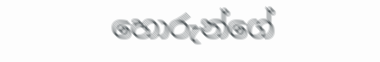හොරුන්ගේ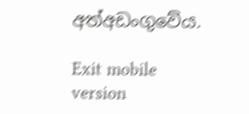අත්අඩංගුවේය.

Exit mobile version